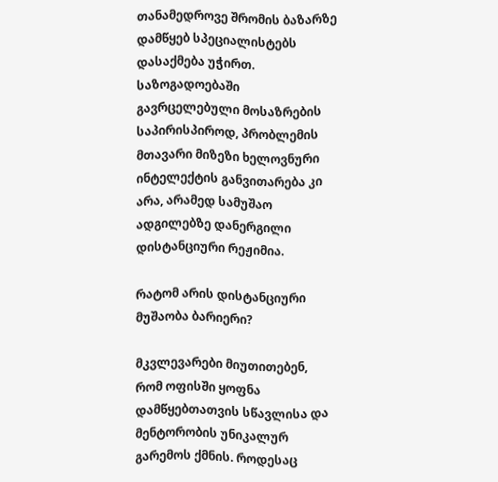თანამედროვე შრომის ბაზარზე დამწყებ სპეციალისტებს დასაქმება უჭირთ. საზოგადოებაში გავრცელებული მოსაზრების საპირისპიროდ, პრობლემის მთავარი მიზეზი ხელოვნური ინტელექტის განვითარება კი არა, არამედ სამუშაო ადგილებზე დანერგილი დისტანციური რეჟიმია.

რატომ არის დისტანციური მუშაობა ბარიერი?

მკვლევარები მიუთითებენ, რომ ოფისში ყოფნა დამწყებთათვის სწავლისა და მენტორობის უნიკალურ გარემოს ქმნის. როდესაც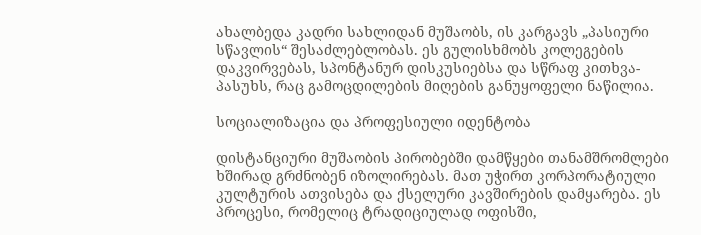ახალბედა კადრი სახლიდან მუშაობს, ის კარგავს „პასიური სწავლის“ შესაძლებლობას. ეს გულისხმობს კოლეგების დაკვირვებას, სპონტანურ დისკუსიებსა და სწრაფ კითხვა-პასუხს, რაც გამოცდილების მიღების განუყოფელი ნაწილია.

სოციალიზაცია და პროფესიული იდენტობა

დისტანციური მუშაობის პირობებში დამწყები თანამშრომლები ხშირად გრძნობენ იზოლირებას. მათ უჭირთ კორპორატიული კულტურის ათვისება და ქსელური კავშირების დამყარება. ეს პროცესი, რომელიც ტრადიციულად ოფისში,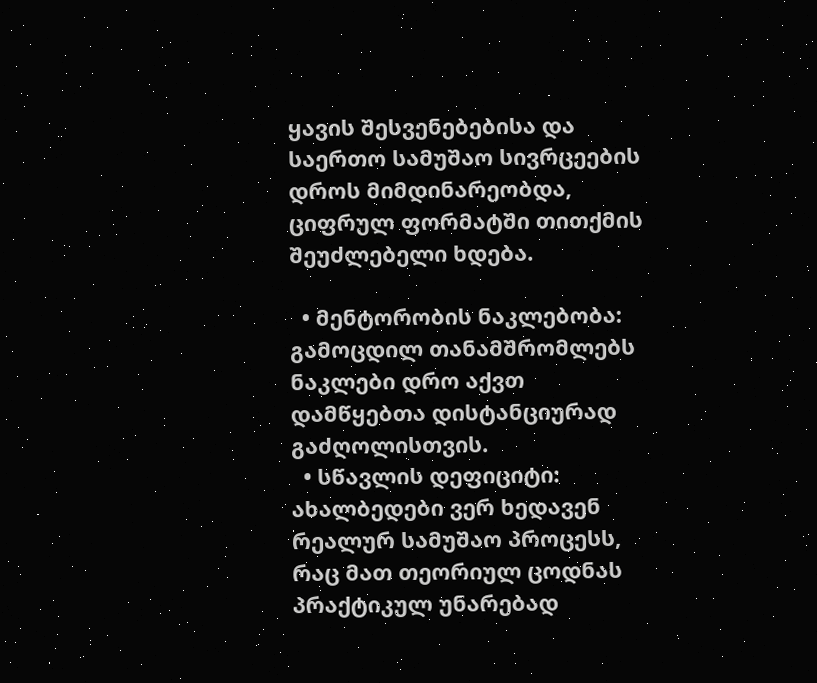ყავის შესვენებებისა და საერთო სამუშაო სივრცეების დროს მიმდინარეობდა, ციფრულ ფორმატში თითქმის შეუძლებელი ხდება.

  • მენტორობის ნაკლებობა: გამოცდილ თანამშრომლებს ნაკლები დრო აქვთ დამწყებთა დისტანციურად გაძღოლისთვის.
  • სწავლის დეფიციტი: ახალბედები ვერ ხედავენ რეალურ სამუშაო პროცესს, რაც მათ თეორიულ ცოდნას პრაქტიკულ უნარებად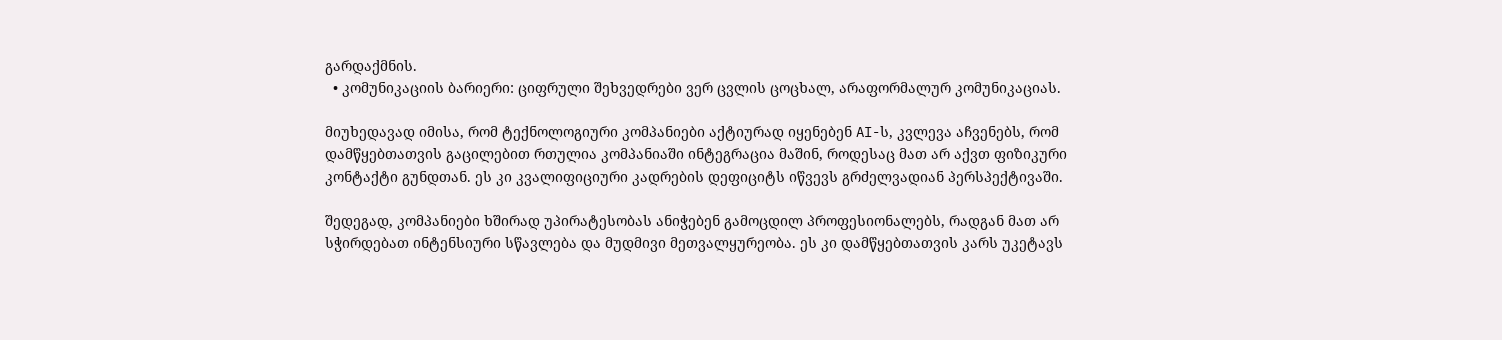გარდაქმნის.
  • კომუნიკაციის ბარიერი: ციფრული შეხვედრები ვერ ცვლის ცოცხალ, არაფორმალურ კომუნიკაციას.

მიუხედავად იმისა, რომ ტექნოლოგიური კომპანიები აქტიურად იყენებენ AI-ს, კვლევა აჩვენებს, რომ დამწყებთათვის გაცილებით რთულია კომპანიაში ინტეგრაცია მაშინ, როდესაც მათ არ აქვთ ფიზიკური კონტაქტი გუნდთან. ეს კი კვალიფიციური კადრების დეფიციტს იწვევს გრძელვადიან პერსპექტივაში.

შედეგად, კომპანიები ხშირად უპირატესობას ანიჭებენ გამოცდილ პროფესიონალებს, რადგან მათ არ სჭირდებათ ინტენსიური სწავლება და მუდმივი მეთვალყურეობა. ეს კი დამწყებთათვის კარს უკეტავს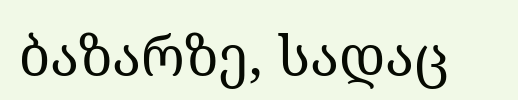ბაზარზე, სადაც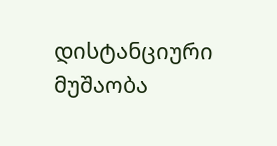დისტანციური მუშაობა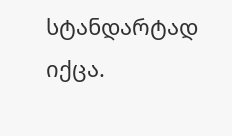სტანდარტად იქცა.